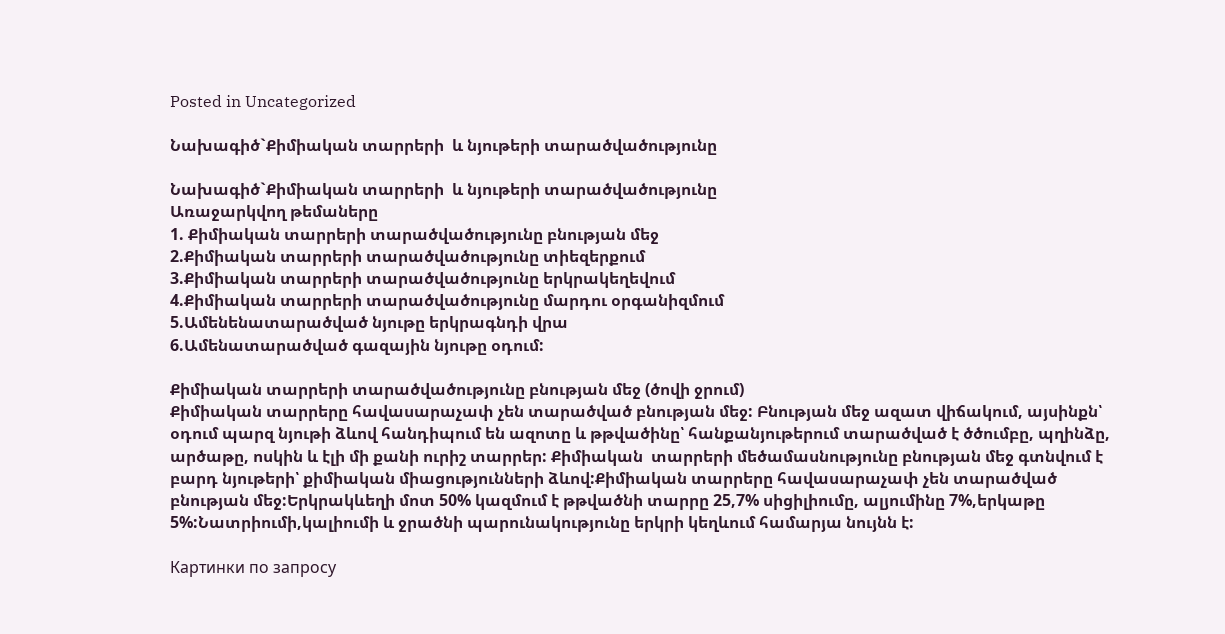Posted in Uncategorized

Նախագիծ`Քիմիական տարրերի  և նյութերի տարածվածությունը

Նախագիծ`Քիմիական տարրերի  և նյութերի տարածվածությունը
Առաջարկվող թեմաները
1. Քիմիական տարրերի տարածվածությունը բնության մեջ
2.Քիմիական տարրերի տարածվածությունը տիեզերքում
3.Քիմիական տարրերի տարածվածությունը երկրակեղեվում
4.Քիմիական տարրերի տարածվածությունը մարդու օրգանիզմում
5.Ամենենատարածված նյութը երկրագնդի վրա
6.Ամենատարածված գազային նյութը օդում:

Քիմիական տարրերի տարածվածությունը բնության մեջ (ծովի ջրում)
Քիմիական տարրերը հավասարաչափ չեն տարածված բնության մեջ: Բնության մեջ ազատ վիճակում, այսինքն՝ օդում պարզ նյութի ձևով հանդիպում են ազոտը և թթվածինը՝ հանքանյութերում տարածված է ծծումբը, պղինձը, արծաթը, ոսկին և էլի մի քանի ուրիշ տարրեր: Քիմիական  տարրերի մեծամասնությունը բնության մեջ գտնվում է բարդ նյութերի՝ քիմիական միացությունների ձևով:Քիմիական տարրերը հավասարաչափ չեն տարածված բնության մեջ:Երկրակևեղի մոտ 50% կազմում է թթվածնի տարրը 25,7% սիցիլիումը, ալյումինը 7%,երկաթը 5%:Նատրիումի,կալիումի և ջրածնի պարունակությունը երկրի կեղևում համարյա նույնն է:

Картинки по запросу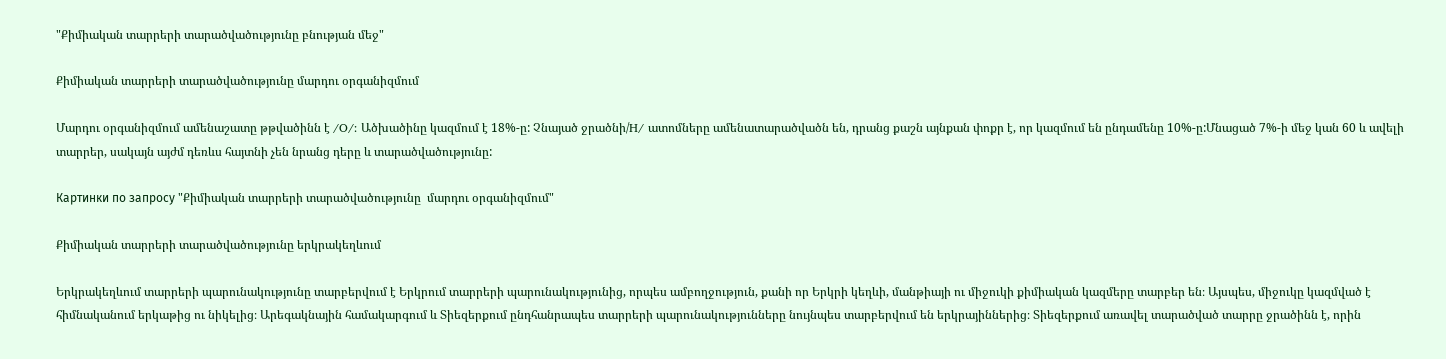"Քիմիական տարրերի տարածվածությունը բնության մեջ"

Քիմիական տարրերի տարածվածությունը մարդու օրգանիզմում

Մարդու օրգանիզմում ամենաշատը թթվածինն է /O/: Ածխածինը կազմում է 18%-ը: Չնայած ջրածնի/H/ ատոմները ամենատարածվածն են, դրանց քաշն այնքան փոքր է, որ կազմում են ընդամենը 10%-ը:Մնացած 7%-ի մեջ կան 60 և ավելի տարրեր, սակայն այժմ դեռևս հայտնի չեն նրանց դերը և տարածվածությունը:

Картинки по запросу "Քիմիական տարրերի տարածվածությունը  մարդու օրգանիզմում"

Քիմիական տարրերի տարածվածությունը երկրակեղևում

Երկրակեղևում տարրերի պարունակությունը տարբերվում է Երկրում տարրերի պարունակությունից, որպես ամբողջություն, քանի որ Երկրի կեղևի, մանթիայի ու միջուկի քիմիական կազմերը տարբեր են։ Այսպես, միջուկը կազմված է հիմնականում երկաթից ու նիկելից։ Արեգակնային համակարգում և Տիեզերքում ընդհանրապես տարրերի պարունակությունները նույնպես տարբերվում են երկրայիններից։ Տիեզերքում առավել տարածված տարրը ջրածինն է, որին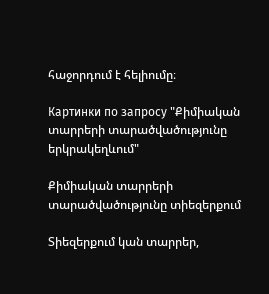հաջորդում է հելիումը։

Картинки по запросу "Քիմիական տարրերի տարածվածությունը երկրակեղևում"

Քիմիական տարրերի տարածվածությունը տիեզերքում

Տիեզերքում կան տարրեր,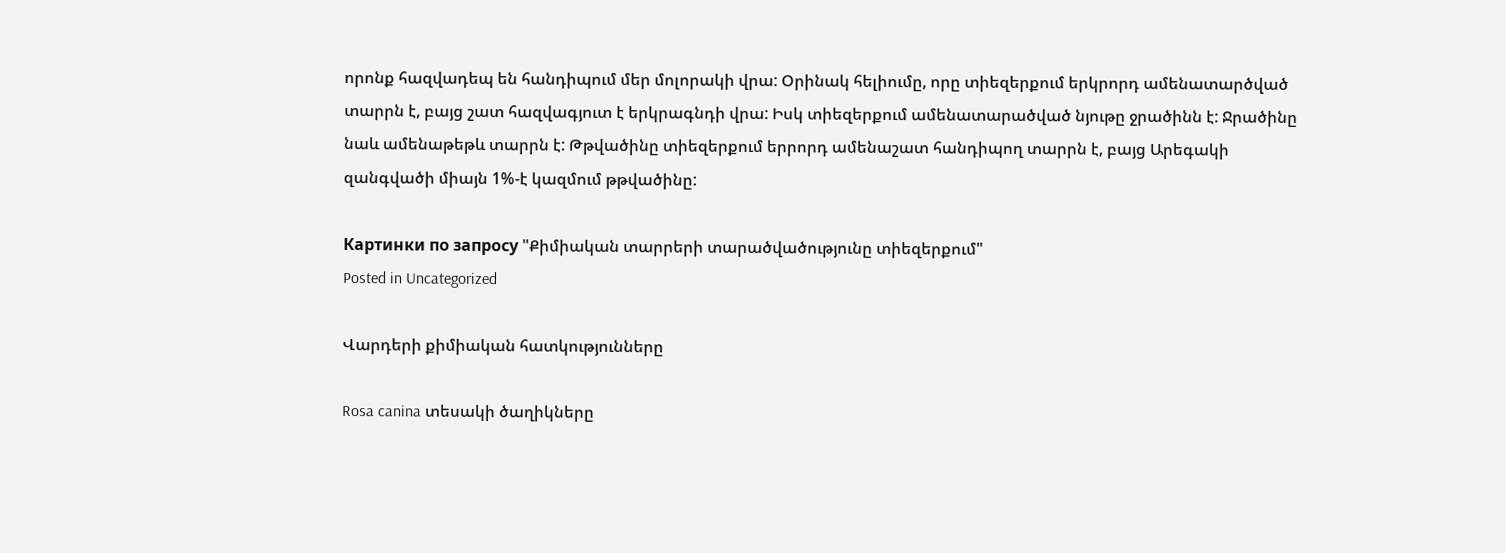որոնք հազվադեպ են հանդիպում մեր մոլորակի վրա: Օրինակ հելիումը, որը տիեզերքում երկրորդ ամենատարծված տարրն է, բայց շատ հազվագյուտ է երկրագնդի վրա: Իսկ տիեզերքում ամենատարածված նյութը ջրածինն է: Ջրածինը նաև ամենաթեթև տարրն է: Թթվածինը տիեզերքում երրորդ ամենաշատ հանդիպող տարրն է, բայց Արեգակի զանգվածի միայն 1%-է կազմում թթվածինը:

Картинки по запросу "Քիմիական տարրերի տարածվածությունը տիեզերքում"
Posted in Uncategorized

Վարդերի քիմիական հատկությունները

Rosa canina տեսակի ծաղիկները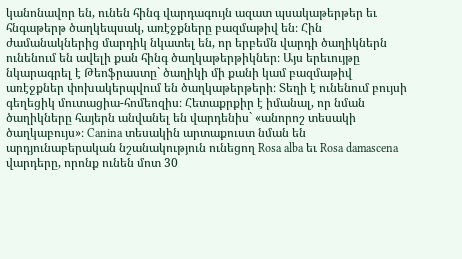կանոնավոր են, ունեն հինգ վարդագույն ազատ պսակաթերթեր եւ հնգաթերթ ծաղկեպսակ, առէջքները բազմաթիվ են։ Հին ժամանակներից մարդիկ նկատել են, որ երբեմն վարդի ծաղիկներն ունենում են ավելի քան հինգ ծաղկաթերթիկներ։ Այս երեւույթը նկարագրել է Թեոֆրաստը` ծաղիկի մի քանի կամ բազմաթիվ առէջքներ փոխակերպվում են ծաղկաթերթերի։ Տեղի է ունենում բույսի գեղեցիկ մուտացիա-հոմեոզիս։ Հետաքրքիր է իմանալ, որ նման ծաղիկները հայերն անվանել են վարդենիս` «անորոշ տեսակի ծաղկաբույս»։ Canina տեսակին արտաքուստ նման են արդյունաբերական նշանակություն ունեցող Rosa alba եւ Rosa damascena վարդերը, որոնք ունեն մոտ 30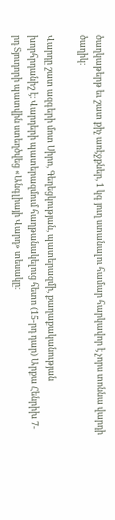ծաղկաթերթ եւ շատ քիչ առէջքներ, 1 կգ յուղ ստանալու համար հարկավոր է չորս տոննա վարդի ծաղիկ։

Վարդը շատ ազգերի մոտ Սիրո, Գեղեցկության, պատերազմի, քաղաքականության խորհրդանիշ է։ Վարդերի պատերազմում հաղթանակելուց հետո (15-րդ դար) Արքա Հենրիխ 7-րդ Տյուդորի պատվին ստեղծվեց «Անգլիայի Վարդ» տեսակը։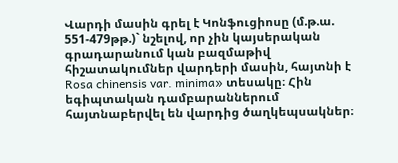Վարդի մասին գրել է Կոնֆուցիոսը (մ.թ.ա. 551-479թթ.)` նշելով, որ չին կայսերական գրադարանում կան բազմաթիվ հիշատակումներ վարդերի մասին, հայտնի է Rosa chinensis var. minima» տեսակը։ Հին եգիպտական դամբարաններում հայտնաբերվել են վարդից ծաղկեպսակներ։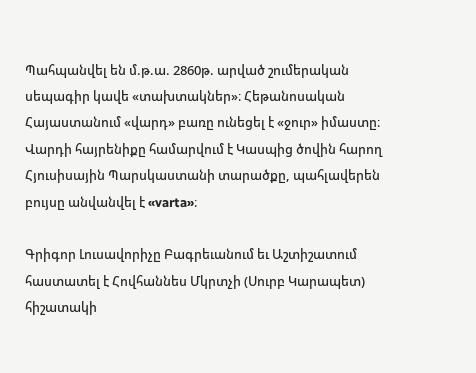Պահպանվել են մ.թ.ա. 2860թ. արված շումերական սեպագիր կավե «տախտակներ»։ Հեթանոսական Հայաստանում «վարդ» բառը ունեցել է «ջուր» իմաստը։ Վարդի հայրենիքը համարվում է Կասպից ծովին հարող Հյուսիսային Պարսկաստանի տարածքը, պահլավերեն բույսը անվանվել է «varta»։

Գրիգոր Լուսավորիչը Բագրեւանում եւ Աշտիշատում հաստատել է Հովհաննես Մկրտչի (Սուրբ Կարապետ) հիշատակի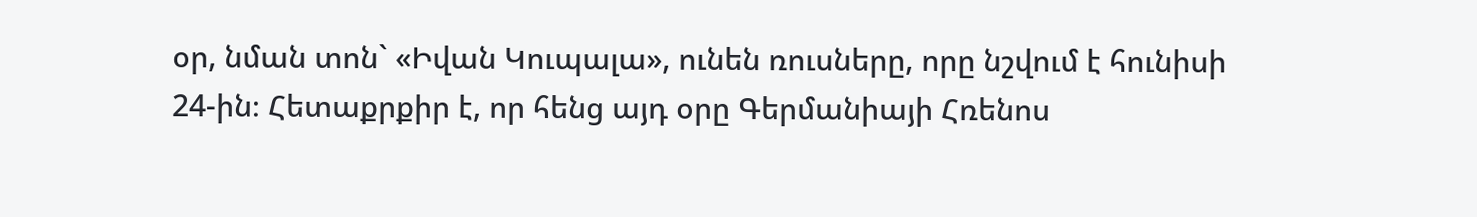օր, նման տոն` «Իվան Կուպալա», ունեն ռուսները, որը նշվում է հունիսի 24-ին։ Հետաքրքիր է, որ հենց այդ օրը Գերմանիայի Հռենոս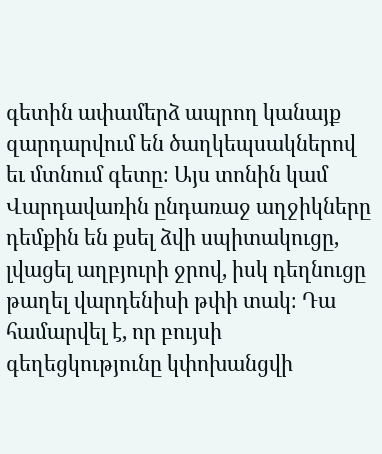գետին ափամերձ ապրող կանայք զարդարվում են ծաղկեպսակներով եւ մտնում գետը։ Այս տոնին կամ Վարդավառին ընդառաջ աղջիկները դեմքին են քսել ձվի սպիտակուցը, լվացել աղբյուրի ջրով, իսկ դեղնուցը թաղել վարդենիսի թփի տակ։ Դա համարվել է, որ բույսի գեղեցկությունը կփոխանցվի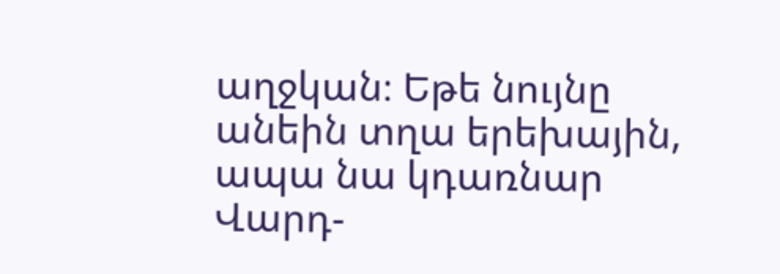աղջկան։ Եթե նույնը անեին տղա երեխային, ապա նա կդառնար Վարդ-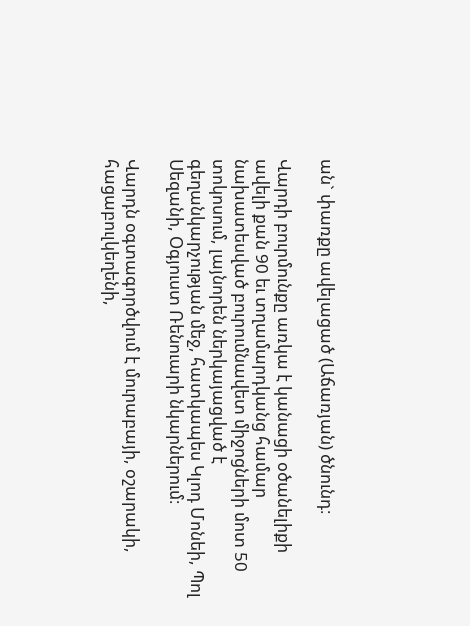ան` փառքը ավելացած (Աճառյան) ծնունդ։

Վարդի բուրմունքը առկա է կանացի օծանելիքի ավելի քան 90 եւ տղամարդկանց համար նախատեսված բուրումնավետ միջոցների մոտ 50 տոկոսում, լայնորեն ներկայացված է գեղանկարչության մեջ, հատկապես Կլոդ Մոնեի, Պոլ Սեզանի, Օգյուստ Ռենուարի նկարներում։

Վարդն օգտագործվում է մուրաբայի, օշարակի, հացաբուլկեղենի,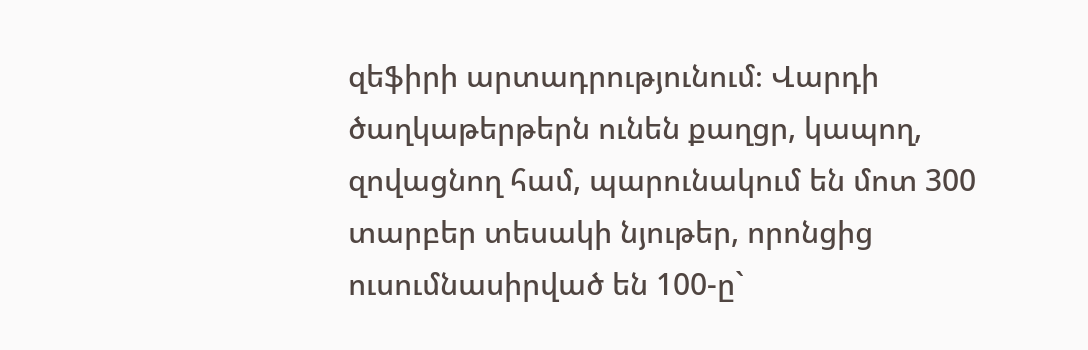զեֆիրի արտադրությունում։ Վարդի ծաղկաթերթերն ունեն քաղցր, կապող, զովացնող համ, պարունակում են մոտ 300 տարբեր տեսակի նյութեր, որոնցից ուսումնասիրված են 100-ը`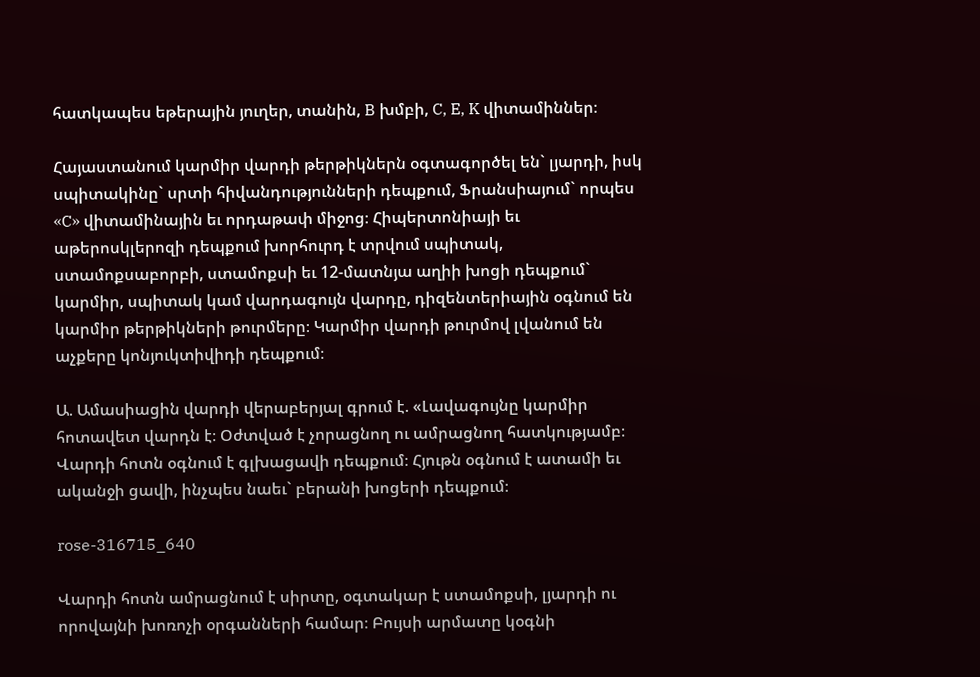հատկապես եթերային յուղեր, տանին, B խմբի, C, E, K վիտամիններ։

Հայաստանում կարմիր վարդի թերթիկներն օգտագործել են` լյարդի, իսկ սպիտակինը` սրտի հիվանդությունների դեպքում, Ֆրանսիայում` որպես «C» վիտամինային եւ որդաթափ միջոց։ Հիպերտոնիայի եւ աթերոսկլերոզի դեպքում խորհուրդ է տրվում սպիտակ, ստամոքսաբորբի, ստամոքսի եւ 12-մատնյա աղիի խոցի դեպքում` կարմիր, սպիտակ կամ վարդագույն վարդը, դիզենտերիային օգնում են կարմիր թերթիկների թուրմերը։ Կարմիր վարդի թուրմով լվանում են աչքերը կոնյուկտիվիդի դեպքում։

Ա. Ամասիացին վարդի վերաբերյալ գրում է. «Լավագույնը կարմիր հոտավետ վարդն է։ Օժտված է չորացնող ու ամրացնող հատկությամբ։ Վարդի հոտն օգնում է գլխացավի դեպքում։ Հյութն օգնում է ատամի եւ ականջի ցավի, ինչպես նաեւ` բերանի խոցերի դեպքում։

rose-316715_640

Վարդի հոտն ամրացնում է սիրտը, օգտակար է ստամոքսի, լյարդի ու որովայնի խոռոչի օրգանների համար։ Բույսի արմատը կօգնի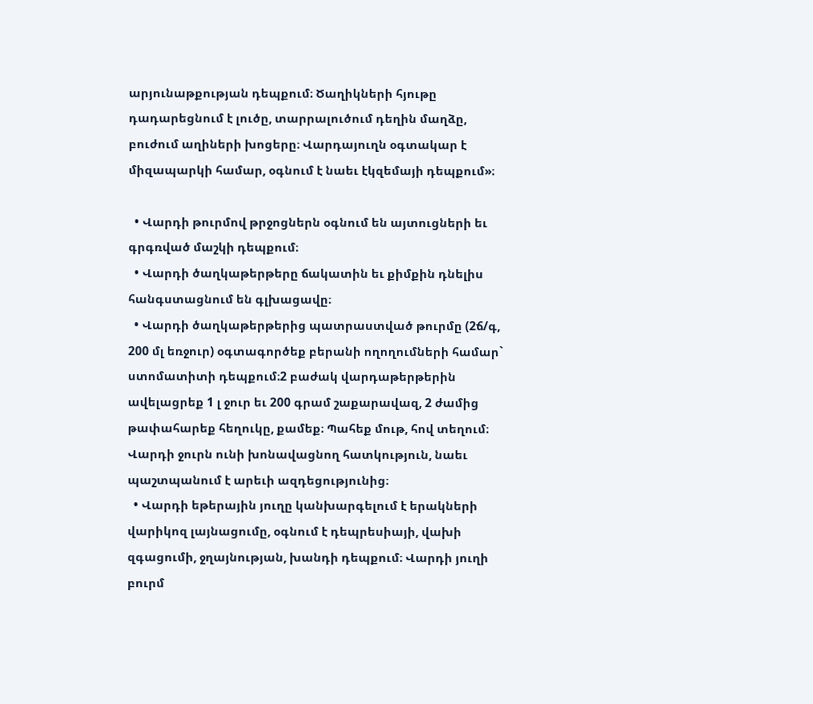արյունաթքության դեպքում։ Ծաղիկների հյութը դադարեցնում է լուծը, տարրալուծում դեղին մաղձը, բուժում աղիների խոցերը։ Վարդայուղն օգտակար է միզապարկի համար, օգնում է նաեւ էկզեմայի դեպքում»։

  • Վարդի թուրմով թրջոցներն օգնում են այտուցների եւ գրգռված մաշկի դեպքում։
  • Վարդի ծաղկաթերթերը ճակատին եւ քիմքին դնելիս հանգստացնում են գլխացավը։
  • Վարդի ծաղկաթերթերից պատրաստված թուրմը (2ճ/գ, 200 մլ եռջուր) օգտագործեք բերանի ողողումների համար` ստոմատիտի դեպքում։2 բաժակ վարդաթերթերին ավելացրեք 1 լ ջուր եւ 200 գրամ շաքարավազ, 2 ժամից թափահարեք հեղուկը, քամեք։ Պահեք մութ, հով տեղում։ Վարդի ջուրն ունի խոնավացնող հատկություն, նաեւ պաշտպանում է արեւի ազդեցությունից։
  • Վարդի եթերային յուղը կանխարգելում է երակների վարիկոզ լայնացումը, օգնում է դեպրեսիայի, վախի զգացումի, ջղայնության, խանդի դեպքում։ Վարդի յուղի բուրմ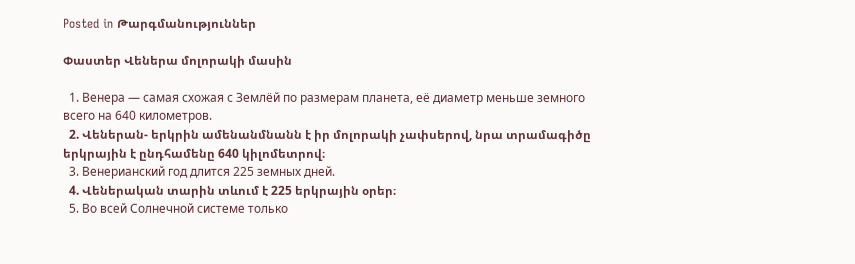Posted in Թարգմանություններ

Փաստեր Վեներա մոլորակի մասին

  1. Венера — самая схожая с Землёй по размерам планета, её диаметр меньше земного всего на 640 километров.
  2. Վեներան- երկրին ամենանմնանն է իր մոլորակի չափսերով, նրա տրամագիծը երկրային է ընդհամենը 640 կիլոմետրով։
  3. Венерианский год длится 225 земных дней.
  4. Վեներական տարին տևում է 225 երկրային օրեր։
  5. Во всей Солнечной системе только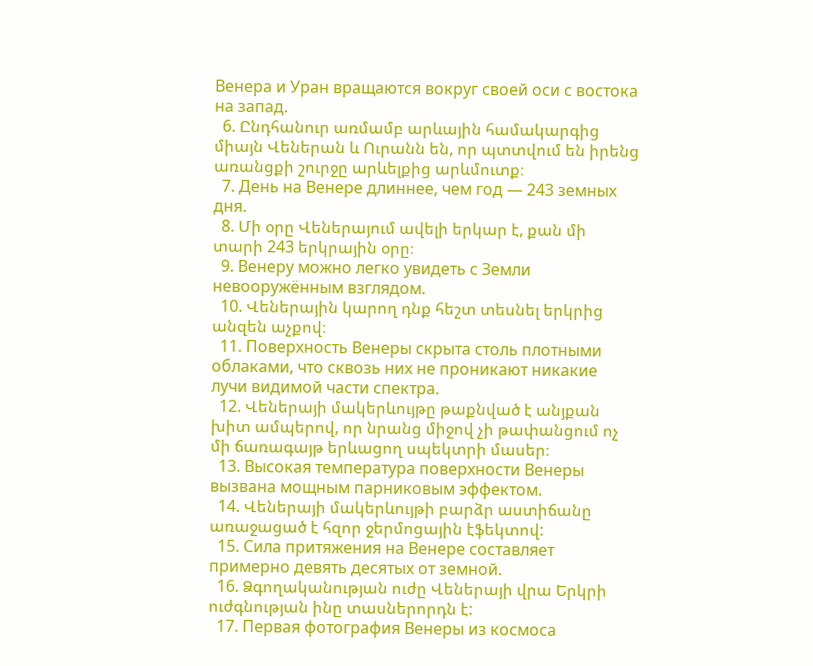Венера и Уран вращаются вокруг своей оси с востока на запад.
  6. Ընդհանուր առմամբ արևային համակարգից միայն Վեներան և Ուրանն են, որ պտտվում են իրենց առանցքի շուրջը արևելքից արևմուտք։
  7. День на Венере длиннее, чем год — 243 земных дня.
  8. Մի օրը Վեներայում ավելի երկար է, քան մի տարի 243 երկրային օրը։
  9. Венеру можно легко увидеть с Земли невооружённым взглядом.
  10. Վեներային կարող դնք հեշտ տեսնել երկրից անզեն աչքով։
  11. Поверхность Венеры скрыта столь плотными облаками, что сквозь них не проникают никакие лучи видимой части спектра.
  12. Վեներայի մակերևույթը թաքնված է անյքան խիտ ամպերով, որ նրանց միջով չի թափանցում ոչ մի ճառագայթ երևացող սպեկտրի մասեր։
  13. Высокая температура поверхности Венеры вызвана мощным парниковым эффектом.
  14. Վեներայի մակերևույթի բարձր աստիճանը առաջացած է հզոր ջերմոցային էֆեկտով:
  15. Сила притяжения на Венере составляет примерно девять десятых от земной.
  16. Ձգողականության ուժը Վեներայի վրա Երկրի ուժգնության ինը տասներորդն է:
  17. Первая фотография Венеры из космоса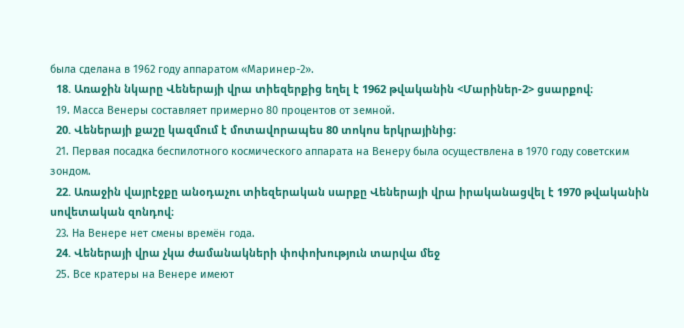была сделана в 1962 году аппаратом «Маринер-2».
  18. Առաջին նկարը Վեներայի վրա տիեզերքից եղել է 1962 թվականին <Մարիներ-2> ցսարքով։
  19. Масса Венеры составляет примерно 80 процентов от земной.
  20. Վեներայի քաշը կազմում է մոտավորապես 80 տոկոս երկրայինից։
  21. Первая посадка беспилотного космического аппарата на Венеру была осуществлена в 1970 году советским зондом.
  22. Առաջին վայրէջքը անօդաչու տիեզերական սարքը Վեներայի վրա իրականացվել է 1970 թվականին սովետական զոնդով։
  23. На Венере нет смены времён года.
  24. Վեներայի վրա չկա ժամանակների փոփոխություն տարվա մեջ
  25. Все кратеры на Венере имеют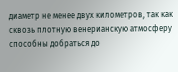диаметр не менее двух километров, так как сквозь плотную венерианскую атмосферу способны добраться до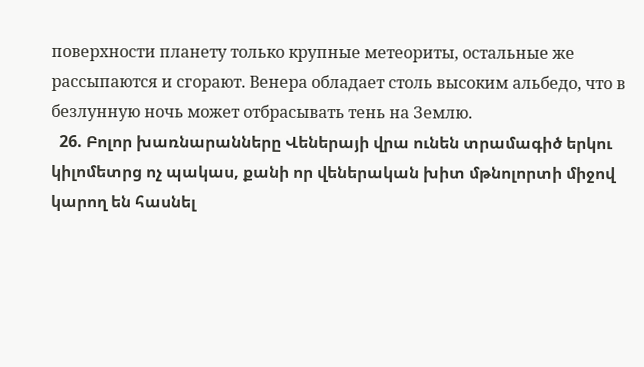поверхности планету только крупные метеориты, остальные же рассыпаются и сгорают. Венера обладает столь высоким альбедо, что в безлунную ночь может отбрасывать тень на Землю.
  26. Բոլոր խառնարանները Վեներայի վրա ունեն տրամագիծ երկու կիլոմետրց ոչ պակաս, քանի որ վեներական խիտ մթնոլորտի միջով կարող են հասնել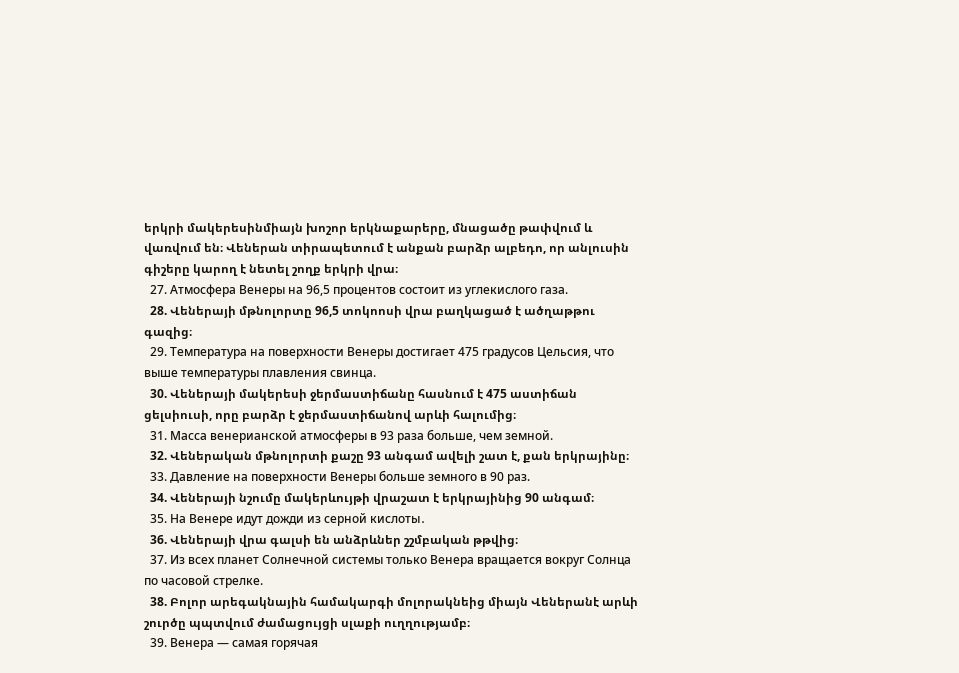երկրի մակերեսինմիայն խոշոր երկնաքարերը, մնացածը թափվում և վառվում են։ Վեներան տիրապետում է անքան բարձր ալբեդո, որ անլուսին գիշերը կարող է նետել շողք երկրի վրա։
  27. Атмосфера Венеры на 96,5 процентов состоит из углекислого газа.
  28. Վեներայի մթնոլորտը 96,5 տոկոոսի վրա բաղկացած է ածղաթթու գազից։
  29. Температура на поверхности Венеры достигает 475 градусов Цельсия, что выше температуры плавления свинца.
  30. Վեներայի մակերեսի ջերմաստիճանը հասնում է 475 աստիճան ցելսիուսի, որը բարձր է ջերմաստիճանով արևի հալումից։
  31. Масса венерианской атмосферы в 93 раза больше, чем земной.
  32. Վեներական մթնոլորտի քաշը 93 անգամ ավելի շատ է, քան երկրայինը։
  33. Давление на поверхности Венеры больше земного в 90 раз.
  34. Վեներայի նշումը մակերևույթի վրաշատ է երկրայինից 90 անգամ։
  35. На Венере идут дожди из серной кислоты․
  36. Վեներայի վրա գալսի են անձրևներ շշմբական թթվից։
  37. Из всех планет Солнечной системы только Венера вращается вокруг Солнца по часовой стрелке.
  38. Բոլոր արեգակնային համակարգի մոլորակնեից միայն Վեներանէ արևի շուրծը պպտվում ժամացույցի սլաքի ուղղությամբ։
  39. Венера — самая горячая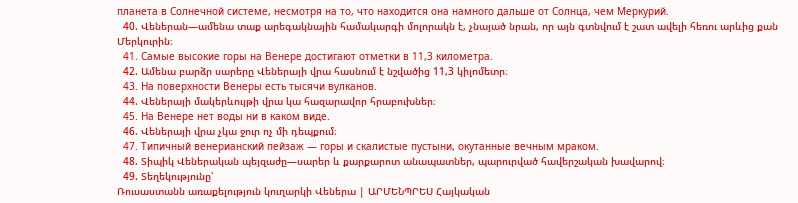планета в Солнечной системе, несмотря на то, что находится она намного дальше от Солнца, чем Меркурий.
  40. Վեներան—ամենա տաք արեգակնային համակարգի մոլորակն է, չնայած նրան, որ այն գտնվում է շատ ավելի հեռու արևից քան Մերկուրին։
  41. Самые высокие горы на Венере достигают отметки в 11,3 километра.
  42. Ամենա բարձր սարերը Վեներայի վրա հասնում է նշվածից 11,3 կիլոմետր։
  43. На поверхности Венеры есть тысячи вулканов.
  44. Վեներայի մակերևույթի վրա կա հազարավոր հրաբուխներ։
  45. На Венере нет воды ни в каком виде.
  46. Վեներայի վրա չկա ջուր ոչ մի դեպքում։
  47. Типичный венерианский пейзаж — горы и скалистые пустыни, окутанные вечным мраком.
  48. Տիպիկ Վեներական պեյզաժը—սարեր և քարքարոտ անապատներ, պարուրված հավերշական խավարով։
  49. Տեղեկությունը՝
Ռուսաստանն առաքելություն կուղարկի Վեներա | ԱՐՄԵՆՊՐԵՍ Հայկական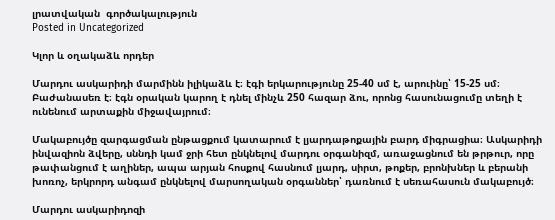լրատվական  գործակալություն
Posted in Uncategorized

Կլոր և օղակաձև որդեր

Մարդու ասկարիդի մարմինն իլիկաձև է։ էգի երկարությունը 25-40 սմ է, արուինը՝ 15-25 սմ։ Բաժանասեռ է։ էգն օրական կարող է դնել մինչև 250 հազար ձու, որոնց հասունացումը տեղի է ունենում արտաքին միջավայրում։

Մակաբույծը զարգացման ընթացքում կատարում է լյարդաթոքային բարդ միգրացիա։ Ասկարիդի ինվազիոն ձվերը, սննդի կամ ջրի հետ ընկնելով մարդու օրգանիզմ, առաջացնում են թրթուր, որը թափանցում է աղիներ, ապա արյան հոսքով հասնում լյարդ, սիրտ, թոքեր, բրոնխներ և բերանի խոռոչ, երկրորդ անգամ ընկնելով մարսողական օրգաններ՝ դառնում է սեռահասուն մակաբույծ։

Մարդու ասկարիդոզի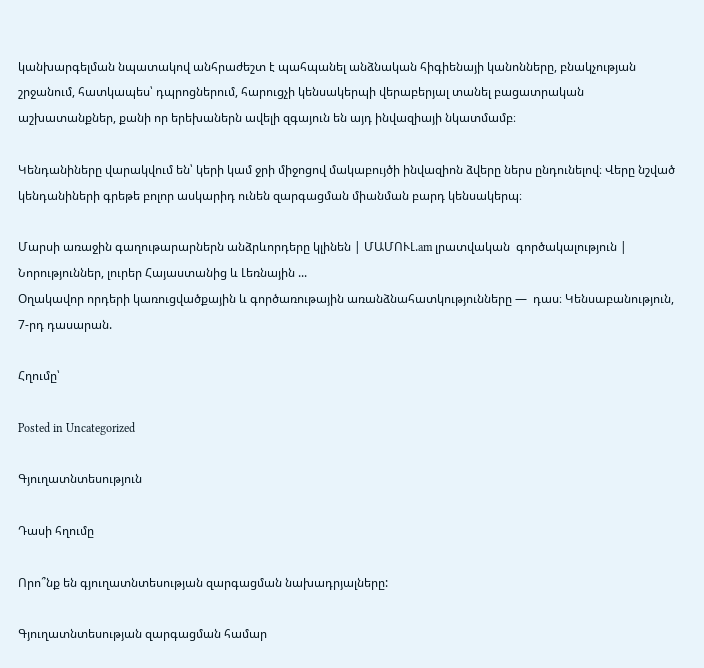կանխարգելման նպատակով անհրաժեշտ է պահպանել անձնական հիգիենայի կանոնները, բնակչության շրջանում, հատկապես՝ դպրոցներում, հարուցչի կենսակերպի վերաբերյալ տանել բացատրական աշխատանքներ, քանի որ երեխաներն ավելի զգայուն են այդ ինվազիայի նկատմամբ։

Կենդանիները վարակվում են՝ կերի կամ ջրի միջոցով մակաբույծի ինվազիոն ձվերը ներս ընդունելով։ Վերը նշված կենդանիների գրեթե բոլոր ասկարիդ ունեն զարգացման միանման բարդ կենսակերպ։

Մարսի առաջին գաղութարարներն անձրևորդերը կլինեն | ՄԱՄՈՒԼ.am լրատվական  գործակալություն | Նորություններ, լուրեր Հայաստանից և Լեռնային ...
Օղակավոր որդերի կառուցվածքային և գործառութային առանձնահատկությունները —  դաս։ Կենսաբանություն, 7-րդ դասարան.

Հղումը՝

Posted in Uncategorized

Գյուղատնտեսություն

Դասի հղումը

Որո՞նք են գյուղատնտեսության զարգացման նախադրյալները:

Գյուղատնտեսության զարգացման համար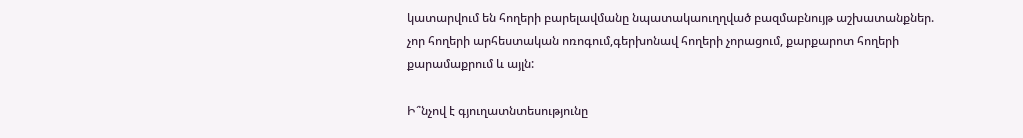կատարվում են հողերի բարելավմանը նպատակաուղղված բազմաբնույթ աշխատանքներ. չոր հողերի արհեստական ոռոգում,գերխոնավ հողերի չորացում, քարքարոտ հողերի քարամաքրում և այլն:

Ի՞նչով է գյուղատնտեսությունը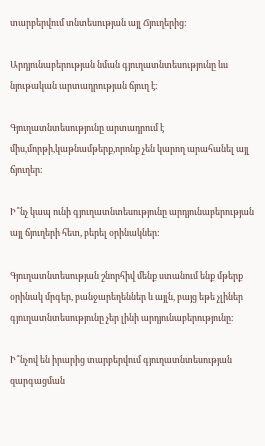տարբերվում տնտեսության այլ Ճյուղերից:

Արդյունաբերության նման գյուղատնտեսությունը ևս նյութական արտադրության ճյուղ է։

Գյուղատնտեսությունը արտադրում է միս,մորթի,կաթնամթերք,որոնք չեն կարող արահանել այլ ճյուղեր։

Ի՞նչ կապ ունի գյուղատնտեսությունը արդյունաբերության այլ ճյուղերի հետ, բերել օրինակներ:

Գյուղատնտեսության շնորհիվ մենք ստանում ենք մթերք օրինակ մրգեր, բանջարեղեններ և այլն, բայց եթե չլիներ գյուղատնտեսությունը չեր լինի արդյունաբերությունը։

Ի՞նչով են իրարից տարբերվում գյուղատնտեսության զարգացման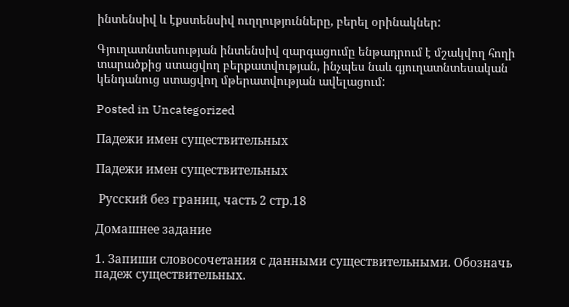ինտենսիվ և էքստենսիվ ուղղությունները, բերել օրինակներ:

Գյուղատնտեսության ինտենսիվ զարգացումը ենթադրում է մշակվող հողի տարածքից ստացվող բերքատվության, ինչպես նաև գյուղատնտեսական կենդանուց ստացվող մթերատվության ավելացում:

Posted in Uncategorized

Падежи имен существительных

Падежи имен существительных

 Русский без границ, часть 2 стр.18

Домашнее задание

1. Запиши словосочетания с данными существительными. Обозначь падеж существительных.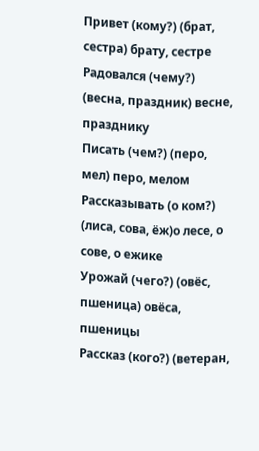Привет (кому?) (брат, сестра) брату, сестре
Радовался (чему?) (весна, праздник) весне, празднику
Писать (чем?) (перо, мел) перо, мелом
Рассказывать (о ком?) (лиса, сова, ёж)о лесе, о сове, о ежике
Урожай (чего?) (овёс, пшеница) овёса, пшеницы
Рассказ (кого?) (ветеран,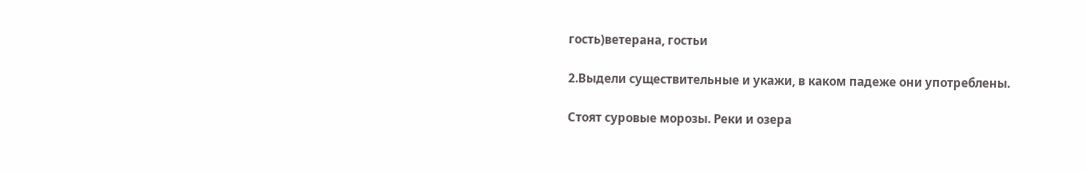гость)ветерана, гостьи

2.Выдели существительные и укажи, в каком падеже они употреблены.

Стоят суровые морозы. Реки и озера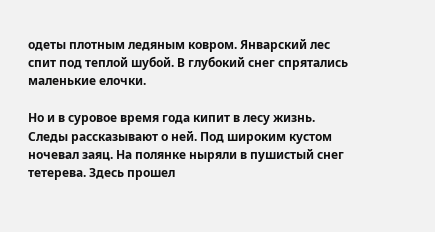одеты плотным ледяным ковром. Январский лес спит под теплой шубой. В глубокий снег спрятались маленькие елочки.

Но и в суровое время года кипит в лесу жизнь. Следы рассказывают о ней. Под широким кустом ночевал заяц. На полянке ныряли в пушистый снег тетерева. Здесь прошел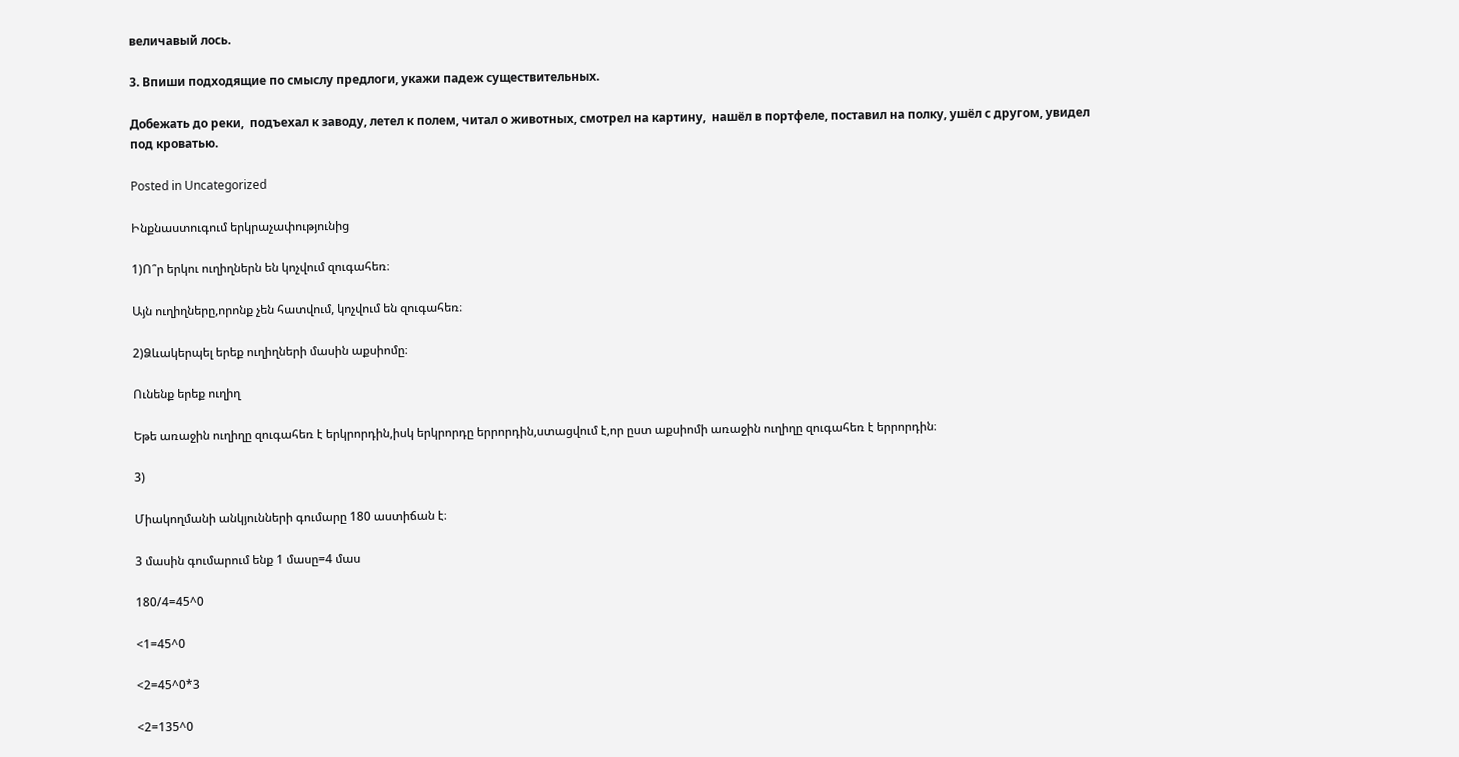величавый лось.

3. Впиши подходящие по смыслу предлоги, укажи падеж существительных.

Добежать до реки,  подъехал к заводу, летел к полем, читал о животных, смотрел на картину,  нашёл в портфеле, поставил на полку, ушёл с другом, увидел под кроватью.

Posted in Uncategorized

Ինքնաստուգում երկրաչափությունից

1)Ո՞ր երկու ուղիղներն են կոչվում զուգահեռ։

Այն ուղիղները,որոնք չեն հատվում, կոչվում են զուգահեռ։

2)Ձևակերպել երեք ուղիղների մասին աքսիոմը։

Ունենք երեք ուղիղ

Եթե առաջին ուղիղը զուգահեռ է երկրորդին,իսկ երկրորդը երրորդին,ստացվում է,որ ըստ աքսիոմի առաջին ուղիղը զուգահեռ է երրորդին։

3)

Միակողմանի անկյունների գումարը 180 աստիճան է։

3 մասին գումարում ենք 1 մասը=4 մաս

180/4=45^0

<1=45^0

<2=45^0*3

<2=135^0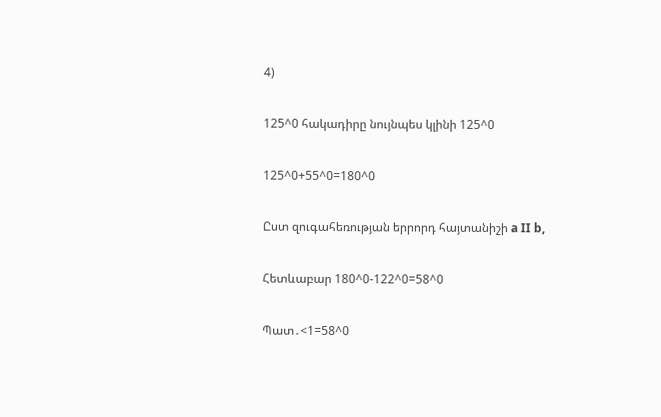4)

125^0 հակադիրը նույնպես կլինի 125^0

125^0+55^0=180^0

Ըստ զուգահեռության երրորդ հայտանիշի a II b,

Հետևաբար 180^0-122^0=58^0

Պատ․<1=58^0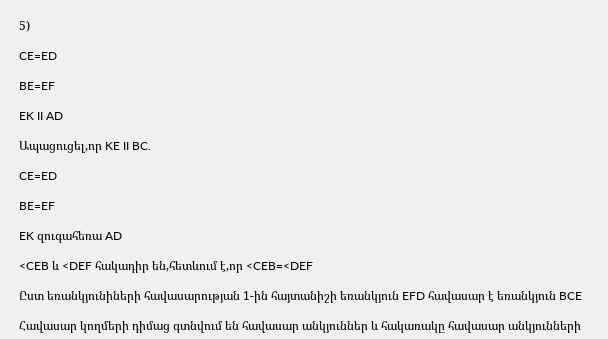5)

CE=ED

BE=EF

EK II AD

Ապացուցել,որ KE II BC.

CE=ED

BE=EF

EK զուգահեռա AD

<CEB և <DEF հակադիր են,հետևում է,որ <CEB=<DEF

Ըստ եռանկյունիների հավասարության 1-ին հայտանիշի եռանկյուն EFD հավասար է եռանկյուն BCE

Հավասար կողմերի դիմաց գտնվում են հավասար անկյուններ և հակառակը հավասար անկյունների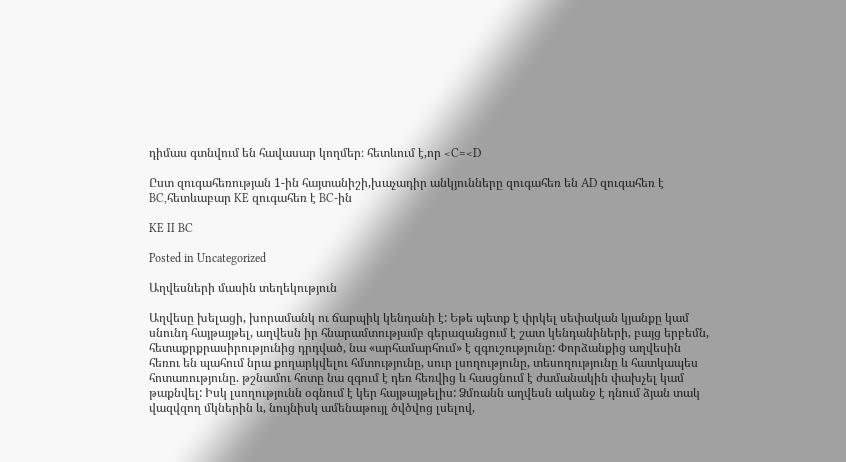դիմաս գտնվում են հավասար կողմեր։ հետևում է,որ <C=<D

Ըստ զուգահեռության 1-ին հայտանիշի,խաչադիր անկյունները զուգահեռ են AD զուգահեռ է BC,հետևաբար KE զուգահեռ է BC-ին

KE II BC

Posted in Uncategorized

Աղվեսների մասին տեղեկություն

Աղվեսը խելացի, խորամանկ ու ճարպիկ կենդանի է: Եթե պետք է փրկել սեփական կյանքը կամ սնունդ հայթայթել, աղվեսն իր հնարամտությամբ գերազանցում է շատ կենդանիների, բայց երբեմն, հետաքրքրասիրությունից դրդված, նա «արհամարհում» է զգուշությունը: Փորձանքից աղվեսին հեռու են պահում նրա քողարկվելու հմտությունը, սուր լսողությունը, տեսողությունը և հատկապես հոտառությունը. թշնամու հոտը նա զգում է դեռ հեռվից և հասցնում է ժամանակին փախչել կամ թաքնվել: Իսկ լսողությունն օգնում է կեր հայթայթելիս: Ձմռանն աղվեսն ականջ է դնում ձյան տակ վազվզող մկներին և, նույնիսկ ամենաթույլ ծվծվոց լսելով,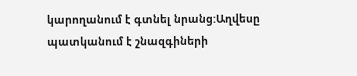կարողանում է գտնել նրանց:Աղվեսը պատկանում է շնազգիների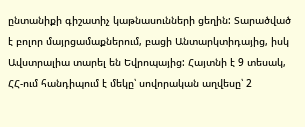ընտանիքի գիշատիչ կաթնասունների ցեղին: Տարածված է բոլոր մայրցամաքներում, բացի Անտարկտիդայից, իսկ Ավստրալիա տարել են Եվրոպայից: Հայտնի է 9 տեսակ, ՀՀ-ում հանդիպում է մեկը՝ սովորական աղվեսը՝ 2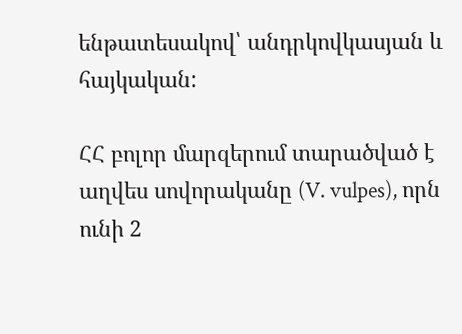ենթատեսակով՝ անդրկովկասյան և հայկական:

ՀՀ բոլոր մարզերում տարածված է աղվես սովորականը (V. vulpes), որն ունի 2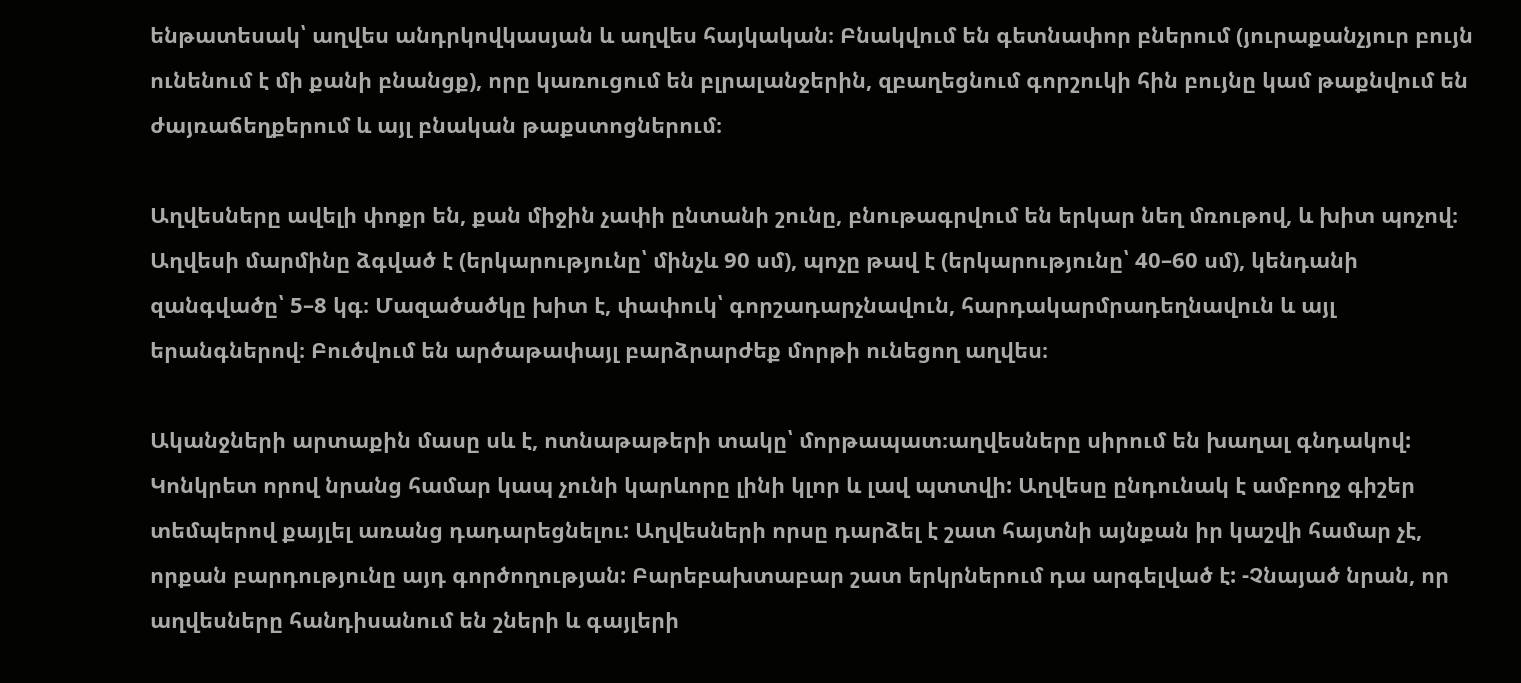ենթատեսակ՝ աղվես անդրկովկասյան և աղվես հայկական։ Բնակվում են գետնափոր բներում (յուրաքանչյուր բույն ունենում է մի քանի բնանցք), որը կառուցում են բլրալանջերին, զբաղեցնում գորշուկի հին բույնը կամ թաքնվում են ժայռաճեղքերում և այլ բնական թաքստոցներում։

Աղվեսները ավելի փոքր են, քան միջին չափի ընտանի շունը, բնութագրվում են երկար նեղ մռութով, և խիտ պոչով։ Աղվեսի մարմինը ձգված է (երկարությունը՝ մինչև 90 սմ), պոչը թավ է (երկարությունը՝ 40–60 սմ), կենդանի զանգվածը՝ 5–8 կգ։ Մազածածկը խիտ է, փափուկ՝ գորշադարչնավուն, հարդակարմրադեղնավուն և այլ երանգներով։ Բուծվում են արծաթափայլ բարձրարժեք մորթի ունեցող աղվես։

Ականջների արտաքին մասը սև է, ոտնաթաթերի տակը՝ մորթապատ։աղվեսները սիրում են խաղալ գնդակով: Կոնկրետ որով նրանց համար կապ չունի կարևորը լինի կլոր և լավ պտտվի: Աղվեսը ընդունակ է ամբողջ գիշեր տեմպերով քայլել առանց դադարեցնելու: Աղվեսների որսը դարձել է շատ հայտնի այնքան իր կաշվի համար չէ, որքան բարդությունը այդ գործողության: Բարեբախտաբար շատ երկրներում դա արգելված է: -Չնայած նրան, որ աղվեսները հանդիսանում են շների և գայլերի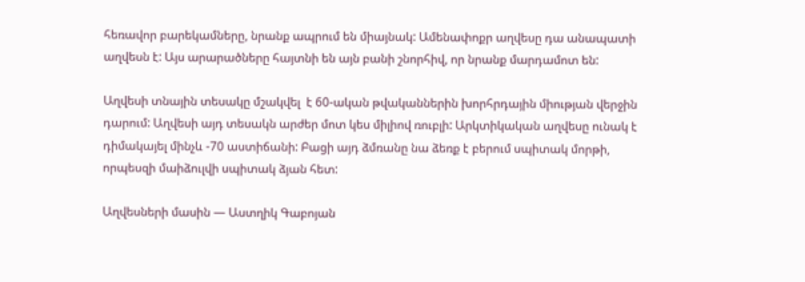հեռավոր բարեկամները, նրանք ապրում են միայնակ: Ամենափոքր աղվեսը դա անապատի աղվեսն է: Այս արարածները հայտնի են այն բանի շնորհիվ, որ նրանք մարդամոտ են:

Աղվեսի տնային տեսակը մշակվել  է 60-ական թվականներին խորհրդային միության վերջին դարում: Աղվեսի այդ տեսակն արժեր մոտ կես միլիով ռուբլի: Արկտիկական աղվեսը ունակ է դիմակայել մինչև -70 աստիճանի: Բացի այդ ձմռանը նա ձեռք է բերում սպիտակ մորթի, որպեսզի մաիձուլվի սպիտակ ձյան հետ:

Աղվեսների մասին — Աստղիկ Գաբոյան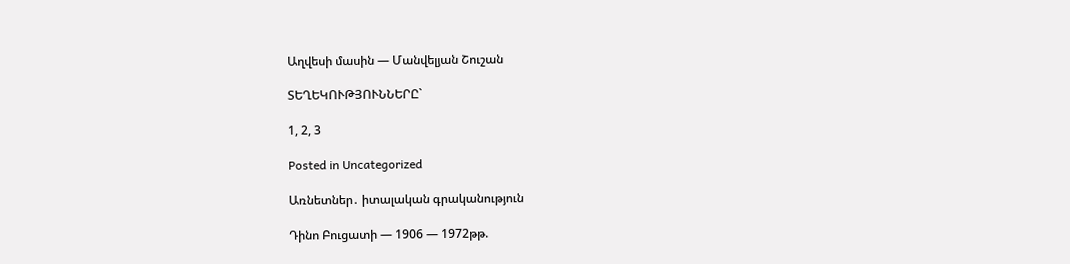Աղվեսի մասին — Մանվելյան Շուշան

ՏԵՂԵԿՈՒԹՅՈՒՆՆԵՐԸ`

1, 2, 3

Posted in Uncategorized

Առնետներ․ իտալական գրականություն

Դինո Բուցատի — 1906 — 1972թթ.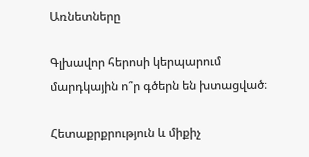Առնետները

Գլխավոր հերոսի կերպարում մարդկային ո՞ր գծերն են խտացված։

Հետաքրքրություն և միքիչ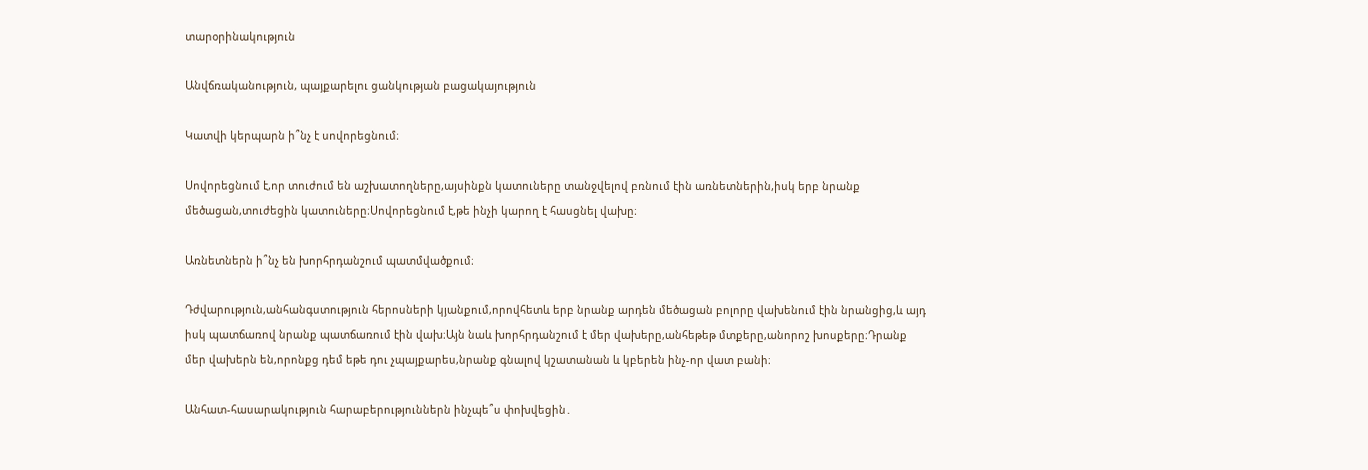տարօրինակություն

Անվճռականություն, պայքարելու ցանկության բացակայություն

Կատվի կերպարն ի՞նչ է սովորեցնում։

Սովորեցնում է,որ տուժում են աշխատողները,այսինքն կատուները տանջվելով բռնում էին առնետներին,իսկ երբ նրանք մեծացան,տուժեցին կատուները։Սովորեցնում է,թե ինչի կարող է հասցնել վախը։

Առնետներն ի՞նչ են խորհրդանշում պատմվածքում։

Դժվարություն,անհանգստություն հերոսների կյանքում,որովհետև երբ նրանք արդեն մեծացան բոլորը վախենում էին նրանցից,և այդ իսկ պատճառով նրանք պատճառում էին վախ։Այն նաև խորհրդանշում է մեր վախերը,անհեթեթ մտքերը,անորոշ խոսքերը։Դրանք մեր վախերն են,որոնքց դեմ եթե դու չպայքարես,նրանք գնալով կշատանան և կբերեն ինչ-որ վատ բանի։

Անհատ-հասարակություն հարաբերություններն ինչպե՞ս փոխվեցին․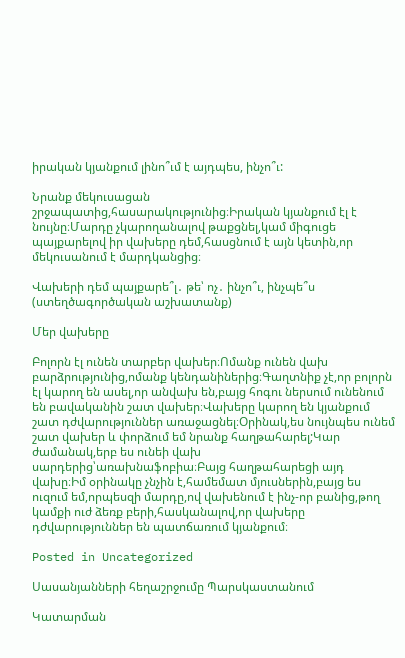իրական կյանքում լինո՞ւմ է այդպես, ինչո՞ւ:

Նրանք մեկուսացան շրջապատից,հասարակությունից։Իրական կյանքում էլ է նույնը։Մարդը չկարողանալով թաքցնել,կամ միգուցե պայքարելով իր վախերը դեմ,հասցնում է այն կետին,որ մեկուսանում է մարդկանցից։

Վախերի դեմ պայքարե՞լ․ թե՝ ոչ․ ինչո՞ւ, ինչպե՞ս (ստեղծագործական աշխատանք)

Մեր վախերը

Բոլորն էլ ունեն տարբեր վախեր։Ոմանք ունեն վախ բարձրությունից,ոմանք կենդանիներից։Գաղտնիք չէ,որ բոլորն էլ կարող են ասել,որ անվախ են,բայց հոգու ներսում ունենում են բավականին շատ վախեր։Վախերը կարող են կյանքում շատ դժվարություններ առաջացնել։Օրինակ,ես նույնպես ունեմ շատ վախեր և փորձում եմ նրանք հաղթահարել;Կար ժամանակ,երբ ես ունեի վախ սարդերից՝առախնաֆոբիա։Բայց հաղթահարեցի այդ վախը։Իմ օրինակը չնչին է,համեմատ մյուսներին,բայց ես ուզում եմ,որպեսզի մարդը,ով վախենում է ինչ-որ բանից,թող կամքի ուժ ձեռք բերի,հասկանալով,որ վախերը դժվարություններ են պատճառում կյանքում։

Posted in Uncategorized

Սասանյանների հեղաշրջումը Պարսկաստանում

Կատարման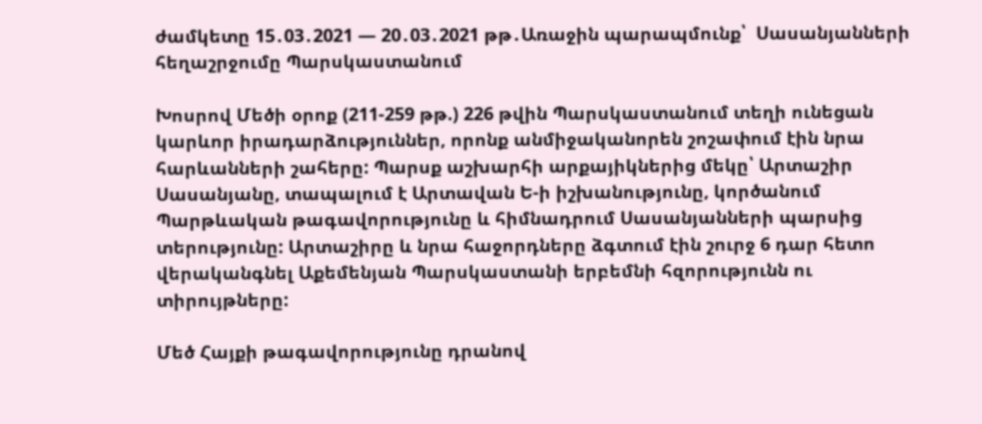ժամկետը 15․03․2021 — 20․03․2021 թթ․Առաջին պարապմունք՝  Սասանյանների հեղաշրջումը Պարսկաստանում

Խոսրով Մեծի օրոք (211-259 թթ.) 226 թվին Պարսկաստանում տեղի ունեցան կարևոր իրադարձություններ, որոնք անմիջականորեն շոշափում էին նրա հարևանների շահերը: Պարսք աշխարհի արքայիկներից մեկը՝ Արտաշիր Սասանյանը, տապալում է Արտավան Ե-ի իշխանությունը, կործանում Պարթևական թագավորությունը և հիմնադրում Սասանյանների պարսից տերությունը: Արտաշիրը և նրա հաջորդները ձգտում էին շուրջ 6 դար հետո վերականգնել Աքեմենյան Պարսկաստանի երբեմնի հզորությունն ու տիրույթները:

Մեծ Հայքի թագավորությունը դրանով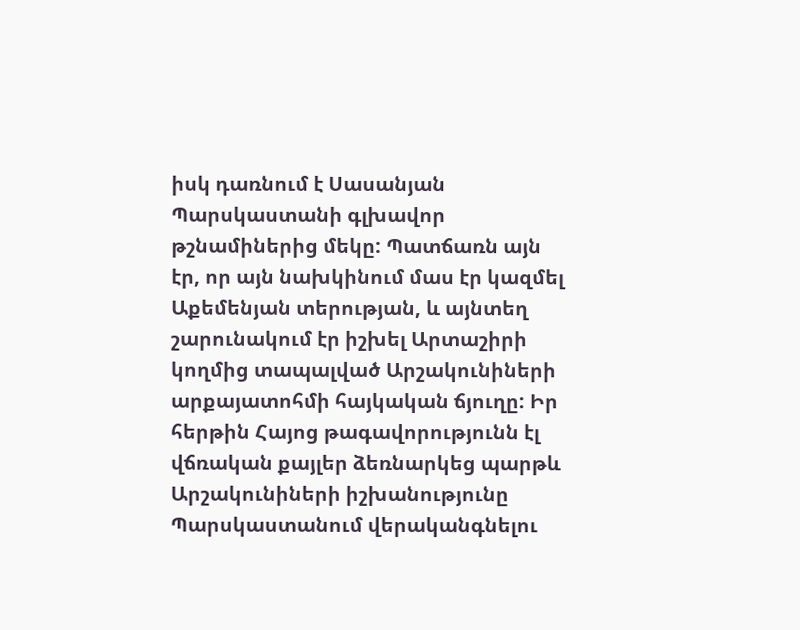իսկ դառնում է Սասանյան Պարսկաստանի գլխավոր թշնամիներից մեկը: Պատճառն այն էր, որ այն նախկինում մաս էր կազմել Աքեմենյան տերության, և այնտեղ շարունակում էր իշխել Արտաշիրի կողմից տապալված Արշակունիների արքայատոհմի հայկական ճյուղը: Իր հերթին Հայոց թագավորությունն էլ վճռական քայլեր ձեռնարկեց պարթև Արշակունիների իշխանությունը Պարսկաստանում վերականգնելու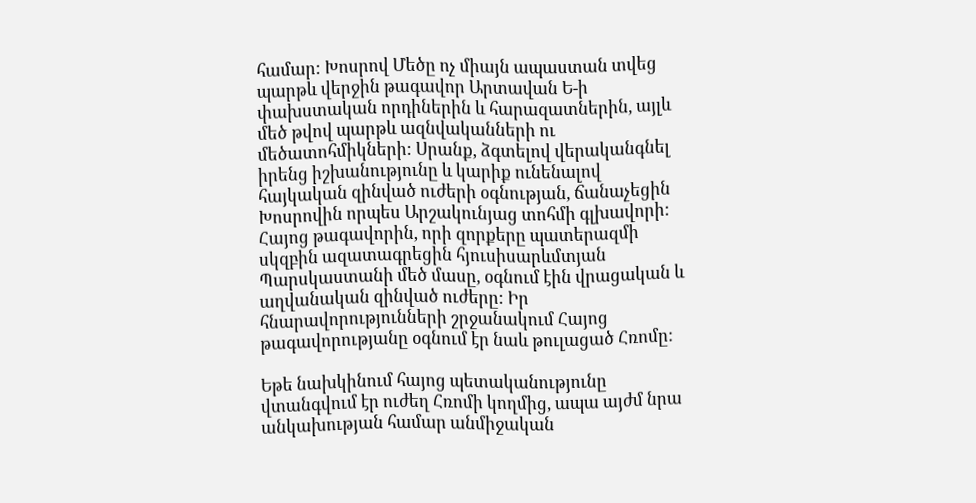համար: Խոսրով Մեծը ոչ միայն ապաստան տվեց պարթև վերջին թագավոր Արտավան Ե-ի փախստական որդիներին և հարազատներին, այլև մեծ թվով պարթև ազնվականների ու մեծատոհմիկների: Սրանք, ձգտելով վերականգնել իրենց իշխանությունը և կարիք ունենալով հայկական զինված ուժերի օգնության, ճանաչեցին Խոսրովին որպես Արշակունյաց տոհմի գլխավորի: Հայոց թագավորին, որի զորքերը պատերազմի սկզբին ազատագրեցին հյուսիսարևմտյան Պարսկաստանի մեծ մասը, օգնում էին վրացական և աղվանական զինված ուժերը: Իր հնարավորությունների շրջանակում Հայոց թագավորությանը օգնում էր նաև թուլացած Հռոմը:

Եթե նախկինում հայոց պետականությունը վտանգվում էր ուժեղ Հռոմի կողմից, ապա այժմ նրա անկախության համար անմիջական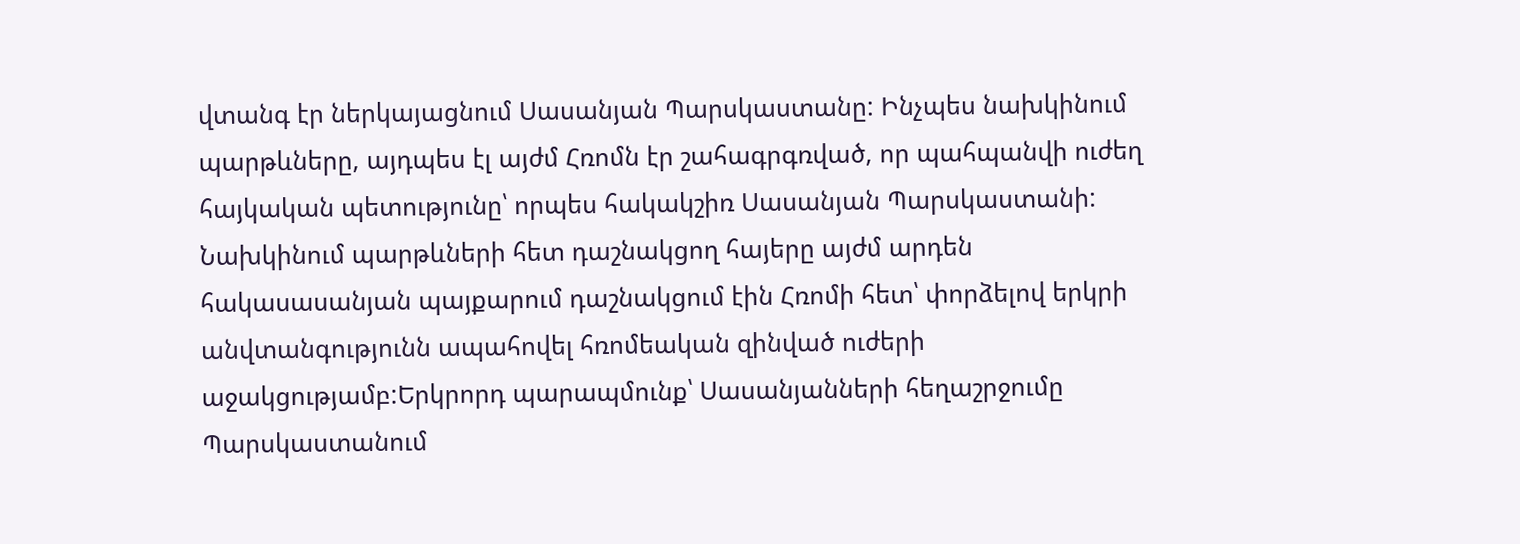վտանգ էր ներկայացնում Սասանյան Պարսկաստանը: Ինչպես նախկինում պարթևները, այդպես էլ այժմ Հռոմն էր շահագրգռված, որ պահպանվի ուժեղ հայկական պետությունը՝ որպես հակակշիռ Սասանյան Պարսկաստանի: Նախկինում պարթևների հետ դաշնակցող հայերը այժմ արդեն հակասասանյան պայքարում դաշնակցում էին Հռոմի հետ՝ փորձելով երկրի անվտանգությունն ապահովել հռոմեական զինված ուժերի աջակցությամբ:Երկրորդ պարապմունք՝ Սասանյանների հեղաշրջումը Պարսկաստանում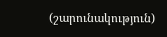(շարունակություն)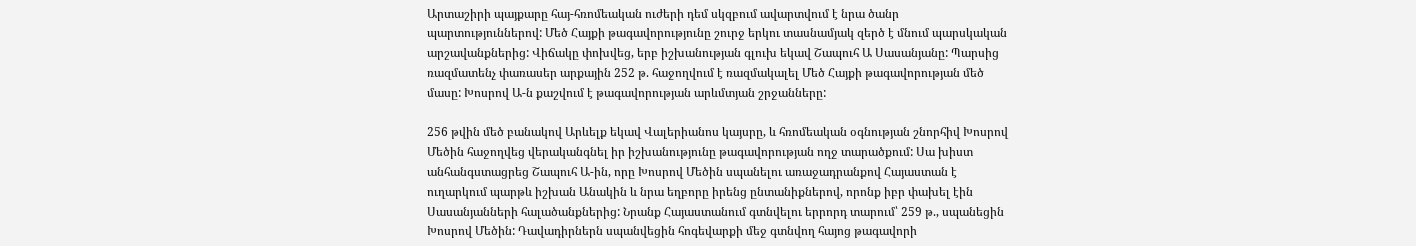Արտաշիրի պայքարը հայ-հռոմեական ուժերի դեմ սկզբում ավարտվում է նրա ծանր պարտություններով: Մեծ Հայքի թագավորությունը շուրջ երկու տասնամյակ զերծ է մնում պարսկական արշավանքներից: Վիճակը փոխվեց, երբ իշխանության գլուխ եկավ Շապուհ Ա Սասանյանը: Պարսից ռազմատենչ փառասեր արքային 252 թ. հաջողվում է ռազմակալել Մեծ Հայքի թագավորության մեծ մասը: Խոսրով Ա-ն քաշվում է թագավորության արևմտյան շրջանները:

256 թվին մեծ բանակով Արևելք եկավ Վալերիանոս կայսրը, և հռոմեական օգնության շնորհիվ Խոսրով Մեծին հաջողվեց վերականգնել իր իշխանությունը թագավորության ողջ տարածքում: Սա խիստ անհանգստացրեց Շապուհ Ա-ին, որը Խոսրով Մեծին սպանելու առաջադրանքով Հայաստան է ուղարկում պարթև իշխան Անակին և նրա եղբորը իրենց ընտանիքներով, որոնք իբր փախել էին Սասանյանների հալածանքներից: Նրանք Հայաստանում գտնվելու երրորդ տարում՝ 259 թ., սպանեցին Խոսրով Մեծին: Դավադիրներն սպանվեցին հոգեվարքի մեջ գտնվող հայոց թագավորի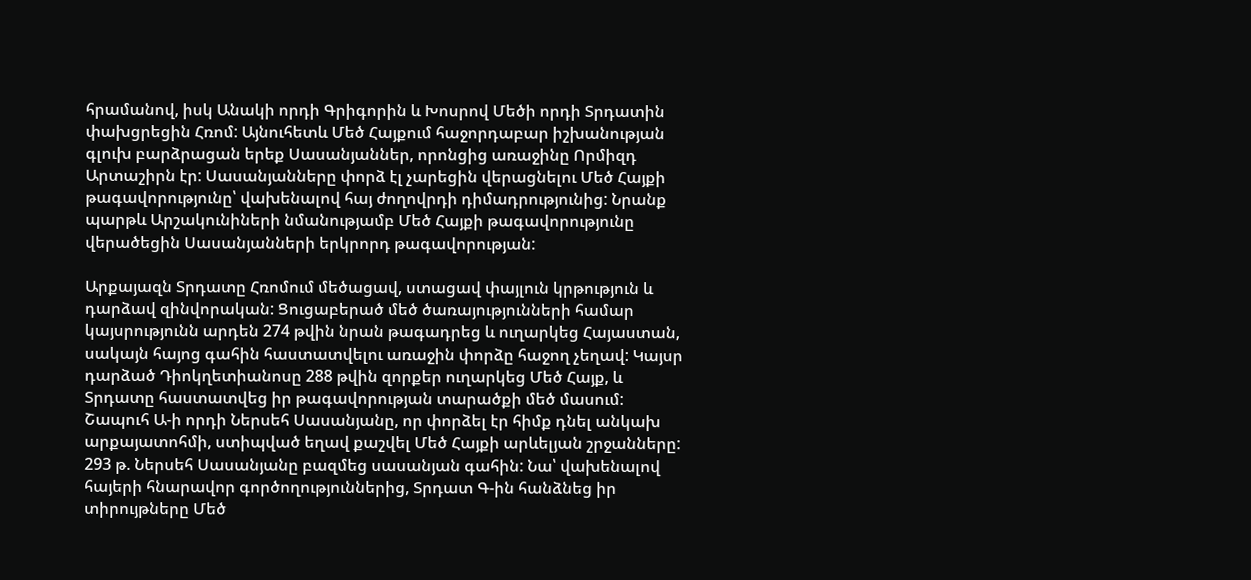հրամանով, իսկ Անակի որդի Գրիգորին և Խոսրով Մեծի որդի Տրդատին փախցրեցին Հռոմ: Այնուհետև Մեծ Հայքում հաջորդաբար իշխանության գլուխ բարձրացան երեք Սասանյաններ, որոնցից առաջինը Որմիզդ Արտաշիրն էր: Սասանյանները փորձ էլ չարեցին վերացնելու Մեծ Հայքի թագավորությունը՝ վախենալով հայ ժողովրդի դիմադրությունից: Նրանք պարթև Արշակունիների նմանությամբ Մեծ Հայքի թագավորությունը վերածեցին Սասանյանների երկրորդ թագավորության:

Արքայազն Տրդատը Հռոմում մեծացավ, ստացավ փայլուն կրթություն և դարձավ զինվորական: Ցուցաբերած մեծ ծառայությունների համար կայսրությունն արդեն 274 թվին նրան թագադրեց և ուղարկեց Հայաստան, սակայն հայոց գահին հաստատվելու առաջին փորձը հաջող չեղավ: Կայսր դարձած Դիոկղետիանոսը 288 թվին զորքեր ուղարկեց Մեծ Հայք, և Տրդատը հաստատվեց իր թագավորության տարածքի մեծ մասում: Շապուհ Ա-ի որդի Ներսեհ Սասանյանը, որ փորձել էր հիմք դնել անկախ արքայատոհմի, ստիպված եղավ քաշվել Մեծ Հայքի արևելյան շրջանները: 293 թ. Ներսեհ Սասանյանը բազմեց սասանյան գահին: Նա՝ վախենալով հայերի հնարավոր գործողություններից, Տրդատ Գ-ին հանձնեց իր տիրույթները Մեծ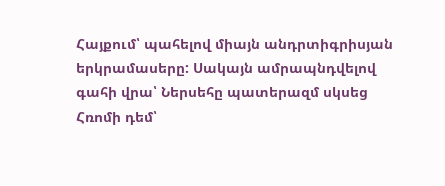Հայքում՝ պահելով միայն անդրտիգրիսյան երկրամասերը: Սակայն ամրապնդվելով գահի վրա՝ Ներսեհը պատերազմ սկսեց Հռոմի դեմ՝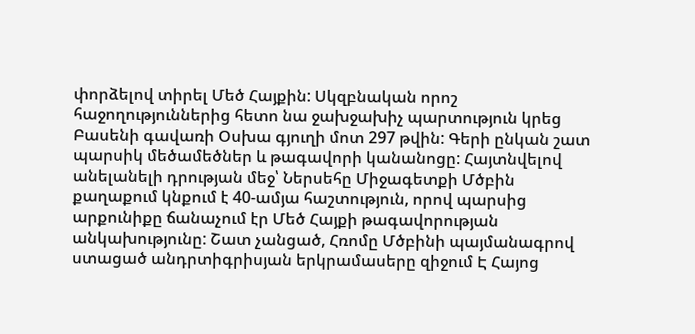փորձելով տիրել Մեծ Հայքին: Սկզբնական որոշ հաջողություններից հետո նա ջախջախիչ պարտություն կրեց Բասենի գավառի Օսխա գյուղի մոտ 297 թվին: Գերի ընկան շատ պարսիկ մեծամեծներ և թագավորի կանանոցը: Հայտնվելով անելանելի դրության մեջ՝ Ներսեհը Միջագետքի Մծբին քաղաքում կնքում է 40-ամյա հաշտություն, որով պարսից արքունիքը ճանաչում էր Մեծ Հայքի թագավորության անկախությունը: Շատ չանցած, Հռոմը Մծբինի պայմանագրով ստացած անդրտիգրիսյան երկրամասերը զիջում Է Հայոց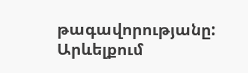թագավորությանը: Արևելքում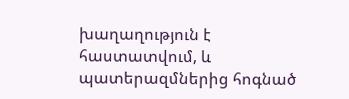խաղաղություն է հաստատվում, և պատերազմներից հոգնած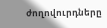ժողովուրդները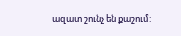ազատ շունչ են քաշում: